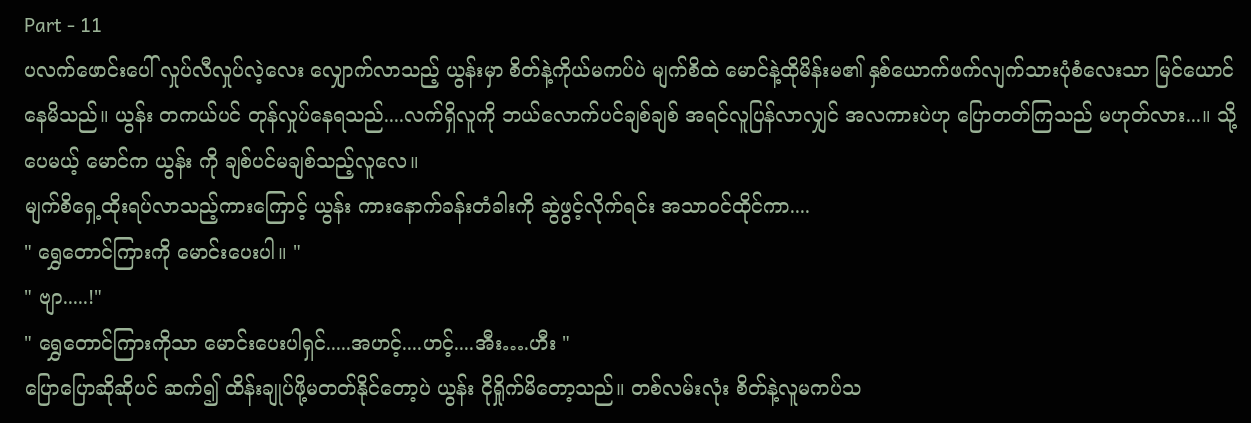Part - 11
ပလက်ဖောင်းပေါ် လှုပ်လီလှုပ်လဲ့လေး လျှောက်လာသည့် ယွန်းမှာ စိတ်နဲ့ကိုယ်မကပ်ပဲ မျက်စိထဲ မောင်နဲ့ထိုမိန်းမ၏ နှစ်ယောက်ဖက်လျက်သားပုံစံလေးသာ မြင်ယောင်နေမိသည်။ ယွန်း တကယ်ပင် တုန်လှုပ်နေရသည်....လက်ရှိလူကို ဘယ်လောက်ပင်ချစ်ချစ် အရင်လူပြန်လာလျှင် အလကားပဲဟု ပြောတတ်ကြသည် မဟုတ်လား...။ သို့ပေမယ့် မောင်က ယွန်း ကို ချစ်ပင်မချစ်သည့်လူလေ။
မျက်စိရှေ့ထိုးရပ်လာသည့်ကားကြောင့် ယွန်း ကားနောက်ခန်းတံခါးကို ဆွဲဖွင့်လိုက်ရင်း အသာဝင်ထိုင်ကာ....
" ရွှေတောင်ကြားကို မောင်းပေးပါ။ "
" ဗျာ.....!"
" ရွှေတောင်ကြားကိုသာ မောင်းပေးပါရှင်.....အဟင့်....ဟင့်....အီး….ဟီး "
ပြောပြောဆိုဆိုပင် ဆက်၍ ထိန်းချုပ်ဖို့မတတ်နိုင်တော့ပဲ ယွန်း ငိုရှိုက်မိတော့သည်။ တစ်လမ်းလုံး စိတ်နဲ့လူမကပ်သ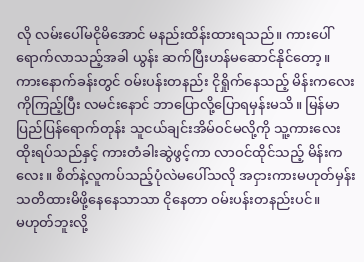လို လမ်းပေါ်မငိုမိအောင် မနည်းထိန်းထားရသည်။ ကားပေါ်ရောက်လာသည့်အခါ ယွန်း ဆက်ပြီးဟန်မဆောင်နိုင်တော့။
ကားနောက်ခန်းတွင် ဝမ်းပန်းတနည်း ငိုရှိုက်နေသည့် မိန်းကလေးကိုကြည့်ပြီး လမင်းနောင် ဘာပြောလို့ပြောရမှန်းမသိ။ မြန်မာပြည်ပြန်ရောက်တုန်း သူငယ်ချင်းအိမ်ဝင်မလို့ကို သူ့ကားလေး ထိုးရပ်သည်နှင့် ကားတံခါးဆွဲဖွင့်ကာ လာဝင်ထိုင်သည့် မိန်းကလေး။ စိတ်နဲ့လူကပ်သည့်ပုံလဲမပေါ်သလို အငှားကားမဟုတ်မှန်း သတိထားမိဖို့နေနေသာသာ ငိုနေတာ ဝမ်းပန်းတနည်းပင်။
မဟုတ်ဘူးလို့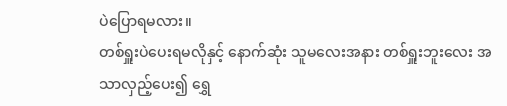ပဲပြောရမလား။
တစ်ရှူးပဲပေးရမလိုနှင့် နောက်ဆုံး သူမလေးအနား တစ်ရှူးဘူးလေး အသာလှည့်ပေး၍ ရွှေ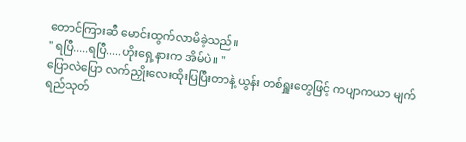တောင်ကြားဆီ မောင်းထွက်လာမိခဲ့သည်။
" ရပြီ.....ရပြီ.....ဟိုးရှေ့နားက အိမ်ပဲ။ "
ပြောလဲပြော လက်ညှိုးလေးထိုးပြပြီးတာနဲ့ ယွန်း တစ်ရှူးတွေဖြင့် ကပျာကယာ မျက်ရည်သုတ်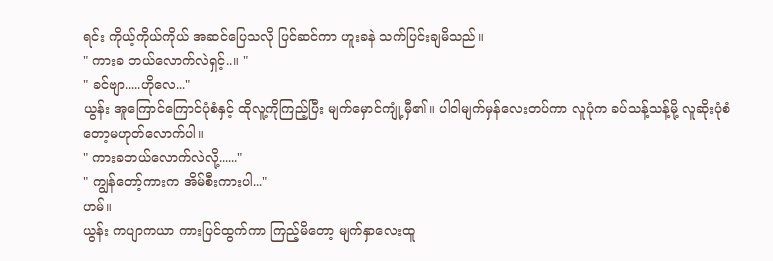ရင်း ကိုယ့်ကိုယ်ကိုယ် အဆင်ပြေသလို ပြင်ဆင်ကာ ဟူးခနဲ သက်ပြင်းချမိသည်။
" ကားခ ဘယ်လောက်လဲရှင့်..။ "
" ခင်ဗျာ.....ဟိုလေ..."
ယွန်း အူကြောင်ကြောင်ပုံစံနှင့် ထိုလူ့ကိုကြည့်ပြီး မျက်မှောင်ကျုံ့မှီ၏။ ပါဝါမျက်မှန်လေးတပ်ကာ လူပုံက ခပ်သန့်သန့်မို့ လူဆိုးပုံစံတော့မဟုတ်လောက်ပါ။
" ကားခဘယ်လောက်လဲလို့......"
" ကျွန်တော့်ကားက အိမ်စီးကားပါ..."
ဟမ်။
ယွန်း ကပျာကယာ ကားပြင်ထွက်ကာ ကြည့်မိတော့ မျက်နှာလေးထူ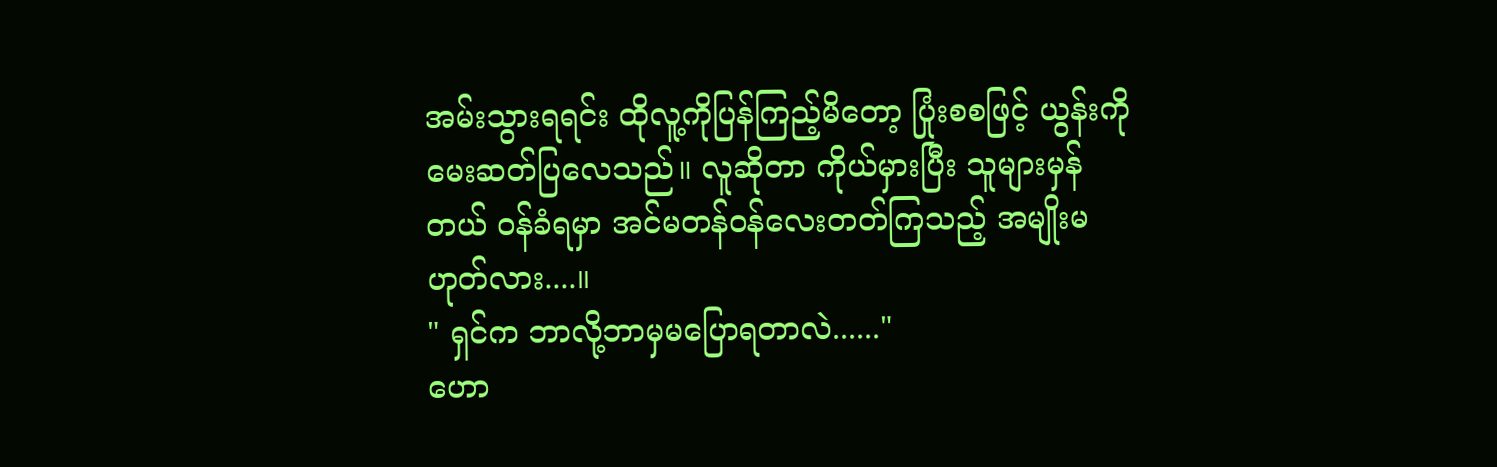အမ်းသွားရရင်း ထိုလူ့ကိုပြန်ကြည့်မိတော့ ပြုံးစစဖြင့် ယွန်းကို မေးဆတ်ပြလေသည်။ လူဆိုတာ ကိုယ်မှားပြီး သူများမှန်တယ် ဝန်ခံရမှာ အင်မတန်ဝန်လေးတတ်ကြသည့် အမျိုးမဟုတ်လား....။
" ရှင်က ဘာလို့ဘာမှမပြောရတာလဲ......"
ဟော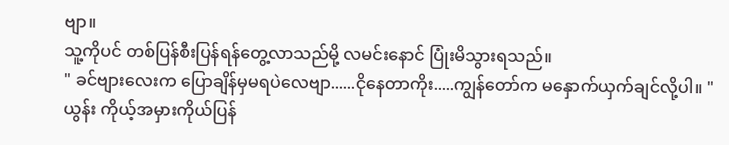ဗျာ။
သူ့ကိုပင် တစ်ပြန်စီးပြန်ရန်တွေ့လာသည်မို့ လမင်းနောင် ပြုံးမိသွားရသည်။
" ခင်ဗျားလေးက ပြောချိန်မှမရပဲလေဗျာ......ငိုနေတာကိုး.....ကျွန်တော်က မနှောက်ယှက်ချင်လို့ပါ။ "
ယွန်း ကိုယ့်အမှားကိုယ်ပြန်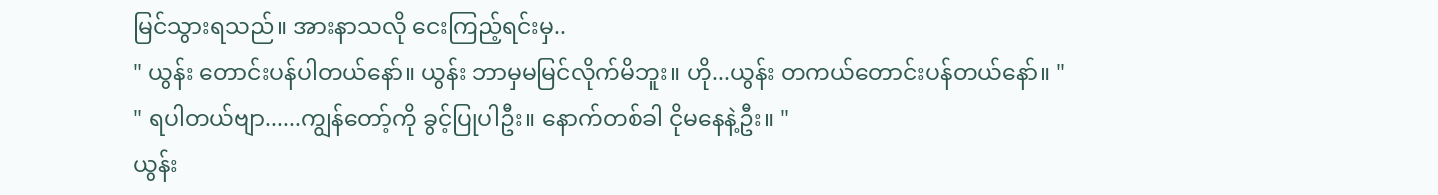မြင်သွားရသည်။ အားနာသလို ငေးကြည့်ရင်းမှ..
" ယွန်း တောင်းပန်ပါတယ်နော်။ ယွန်း ဘာမှမမြင်လိုက်မိဘူး။ ဟို...ယွန်း တကယ်တောင်းပန်တယ်နော်။ "
" ရပါတယ်ဗျာ......ကျွန်တော့်ကို ခွင့်ပြုပါဦး။ နောက်တစ်ခါ ငိုမနေနဲ့ဦး။ "
ယွန်း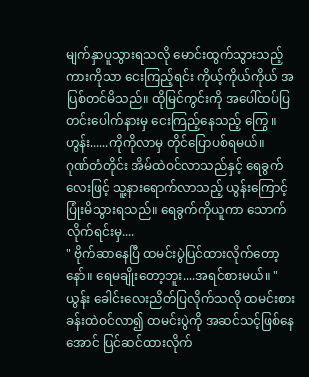မျက်နှာပူသွားရသလို မောင်းထွက်သွားသည့် ကားကိုသာ ငေးကြည့်ရင်း ကိုယ့်ကိုယ်ကိုယ် အပြစ်တင်မိသည်။ ထိုမြင်ကွင်းကို အပေါ်ထပ်ပြတင်းပေါက်နားမှ ငေးကြည့်နေသည့် ကြွေ ။
ဟွန်း......ကိုကိုလာမှ တိုင်ပြောပစ်ရမယ်။
ဂုဏ်တံတိုင်း အိမ်ထဲဝင်လာသည်နှင့် ရေခွက်လေးဖြင့် သူ့နားရောက်လာသည့် ယွန်းကြောင့် ပြုံးမိသွားရသည်။ ရေခွက်ကိုယူကာ သောက်လိုက်ရင်းမှ....
" ဗိုက်ဆာနေပြီ ထမင်းပွဲပြင်ထားလိုက်တော့နော်။ ရေမချိုးတော့ဘူး....အရင်စားမယ်။ "
ယွန်း ခေါင်းလေးညိတ်ပြလိုက်သလို ထမင်းစားခန်းထဲဝင်လာ၍ ထမင်းပွဲကို အဆင်သင့်ဖြစ်နေအောင် ပြင်ဆင်ထားလိုက်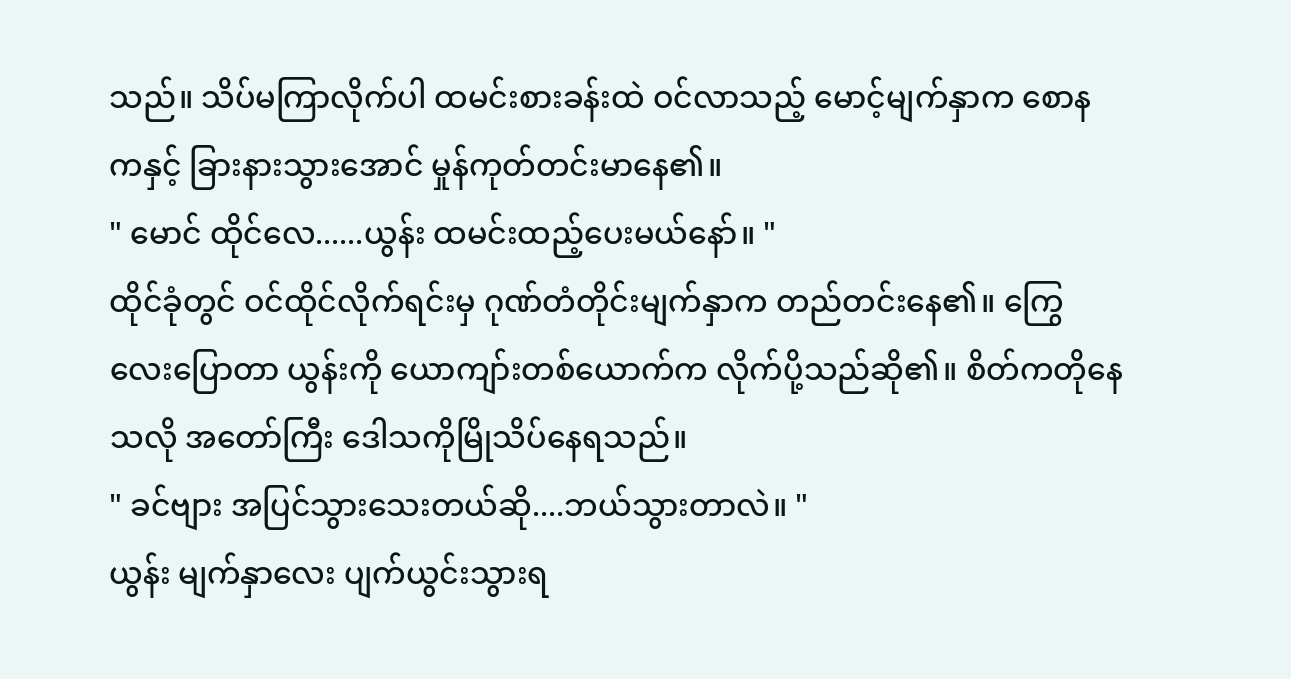သည်။ သိပ်မကြာလိုက်ပါ ထမင်းစားခန်းထဲ ဝင်လာသည့် မောင့်မျက်နှာက စောနကနှင့် ခြားနားသွားအောင် မှုန်ကုတ်တင်းမာနေ၏။
" မောင် ထိုင်လေ......ယွန်း ထမင်းထည့်ပေးမယ်နော်။ "
ထိုင်ခုံတွင် ဝင်ထိုင်လိုက်ရင်းမှ ဂုဏ်တံတိုင်းမျက်နှာက တည်တင်းနေ၏။ ကြွေလေးပြောတာ ယွန်းကို ယောကျာ်းတစ်ယောက်က လိုက်ပို့သည်ဆို၏။ စိတ်ကတိုနေသလို အတော်ကြီး ဒေါသကိုမြိုသိပ်နေရသည်။
" ခင်ဗျား အပြင်သွားသေးတယ်ဆို....ဘယ်သွားတာလဲ။ "
ယွန်း မျက်နှာလေး ပျက်ယွင်းသွားရ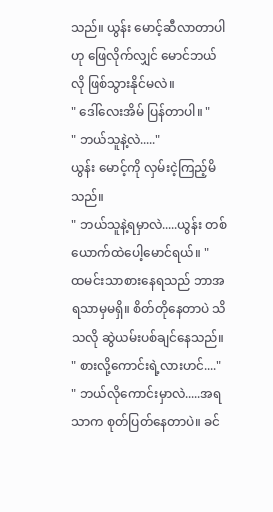သည်။ ယွန်း မောင့်ဆီလာတာပါဟု ဖြေလိုက်လျှင် မောင်ဘယ်လို ဖြစ်သွားနိုင်မလဲ။
" ဒေါ်လေးအိမ် ပြန်တာပါ။ "
" ဘယ်သူနဲ့လဲ....."
ယွန်း မောင့်ကို လှမ်းငဲ့ကြည့်မိသည်။
" ဘယ်သူနဲ့ရမှာလဲ.....ယွန်း တစ်ယောက်ထဲပေါ့မောင်ရယ်။ "
ထမင်းသာစားနေရသည် ဘာအရသာမှမရှိ။ စိတ်တိုနေတာပဲ သိသလို ဆွဲယမ်းပစ်ချင်နေသည်။
" စားလို့ကောင်းရဲ့လားဟင်...."
" ဘယ်လိုကောင်းမှာလဲ.....အရသာက စုတ်ပြတ်နေတာပဲ။ ခင်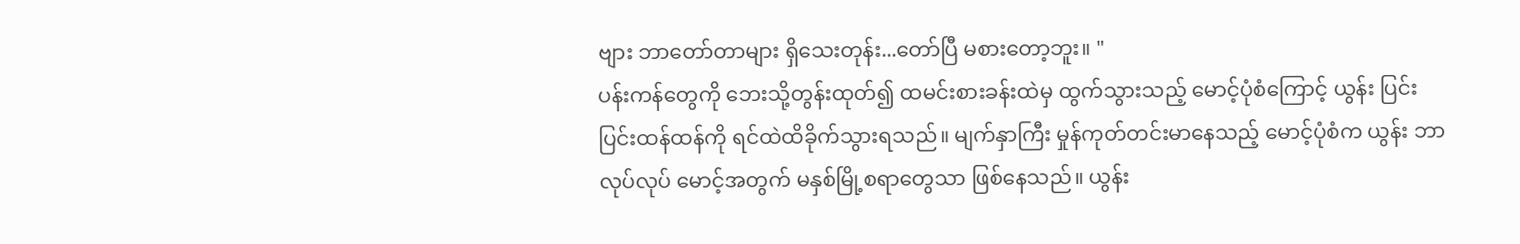ဗျား ဘာတော်တာများ ရှိသေးတုန်း...တော်ပြီ မစားတော့ဘူး။ "
ပန်းကန်တွေကို ဘေးသို့တွန်းထုတ်၍ ထမင်းစားခန်းထဲမှ ထွက်သွားသည့် မောင့်ပုံစံကြောင့် ယွန်း ပြင်းပြင်းထန်ထန်ကို ရင်ထဲထိခိုက်သွားရသည်။ မျက်နှာကြီး မှုန်ကုတ်တင်းမာနေသည့် မောင့်ပုံစံက ယွန်း ဘာလုပ်လုပ် မောင့်အတွက် မနှစ်မြို့စရာတွေသာ ဖြစ်နေသည်။ ယွန်း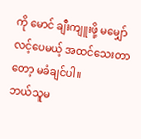ကို မောင် ချီးကျူးဖို့ မမျှော်လင့်ပေမယ့် အထင်သေးတာတော့ မခံချင်ပါ။
ဘယ်သူမ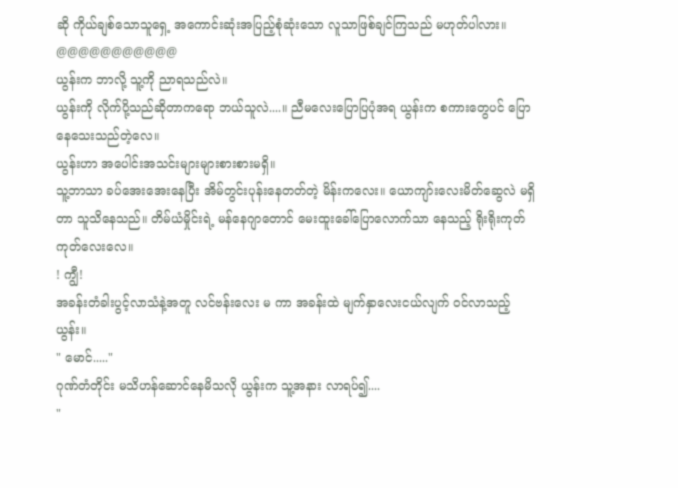ဆို ကိုယ်ချစ်သောသူရှေ့ အကောင်းဆုံးအပြည့်စုံဆုံးသော လူသာဖြစ်ချင်ကြသည် မဟုတ်ပါလား။
@@@@@@@@@@@
ယွန်းက ဘာလို့ သူ့ကို ညာရသည်လဲ။
ယွန်းကို လိုက်ပို့သည်ဆိုတာကရော ဘယ်သူလဲ....။ ညီမလေးပြောပြပုံအရ ယွန်းက စကားတွေပင် ပြောနေသေးသည်တဲ့လေ။
ယွန်းဟာ အပေါင်းအသင်းများများစားစားမရှိ။
သူ့ဘာသာ ခပ်အေးအေးနေပြီး အိမ်တွင်းပုန်းနေတတ်တဲ့ မိန်းကလေး။ ယောကျာ်းလေးမိတ်ဆွေလဲ မရှိတာ သူသိနေသည်။ တိမ်ယံမှိုင်းရဲ့ မန်နေဂျာတောင် မေးထူးခေါ်ပြောလောက်သာ နေသည့် ရိုးရိုးကုတ်ကုတ်လေးလေ။
! ကျွီ!
အခန်းတံခါးပွင့်လာသံနဲ့အတူ လင်ဗန်းလေး မ ကာ အခန်းထဲ မျက်နှာလေးငယ်လျက် ဝင်လာသည့် ယွန်း။
" မောင်....."
ဂုဏ်တံတိုင်း မသိဟန်ဆောင်နေမိသလို ယွန်းက သူ့အနား လာရပ်၍....
"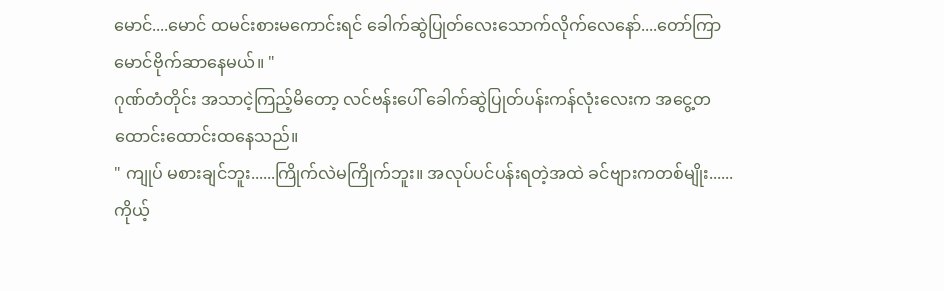မောင်....မောင် ထမင်းစားမကောင်းရင် ခေါက်ဆွဲပြုတ်လေးသောက်လိုက်လေနော်....တော်ကြာ မောင်ဗိုက်ဆာနေမယ်။ "
ဂုဏ်တံတိုင်း အသာငဲ့ကြည့်မိတော့ လင်ဗန်းပေါ် ခေါက်ဆွဲပြုတ်ပန်းကန်လုံးလေးက အငွေ့တထောင်းထောင်းထနေသည်။
" ကျုပ် မစားချင်ဘူး......ကြိုက်လဲမကြိုက်ဘူး။ အလုပ်ပင်ပန်းရတဲ့အထဲ ခင်ဗျားကတစ်မျိုး......ကိုယ့်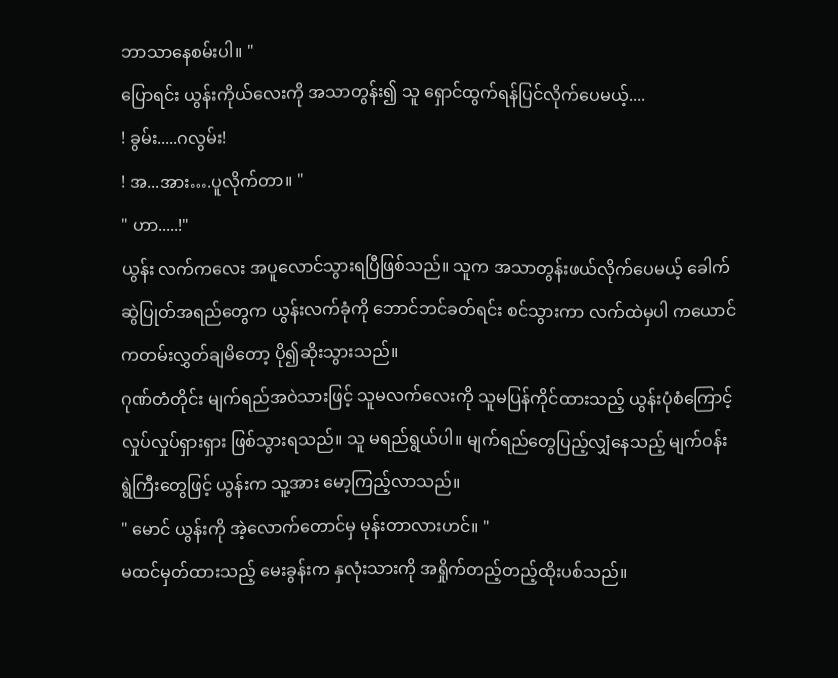ဘာသာနေစမ်းပါ။ "
ပြောရင်း ယွန်းကိုယ်လေးကို အသာတွန်း၍ သူ ရှောင်ထွက်ရန်ပြင်လိုက်ပေမယ့်....
! ခွမ်း.....ဂလွမ်း!
! အ...အား….ပူလိုက်တာ။ "
" ဟာ.....!"
ယွန်း လက်ကလေး အပူလောင်သွားရပြီဖြစ်သည်။ သူက အသာတွန်းဖယ်လိုက်ပေမယ့် ခေါက်ဆွဲပြုတ်အရည်တွေက ယွန်းလက်ခုံကို ဘောင်ဘင်ခတ်ရင်း စင်သွားကာ လက်ထဲမှပါ ကယောင်ကတမ်းလွှတ်ချမိတော့ ပို၍ဆိုးသွားသည်။
ဂုဏ်တံတိုင်း မျက်ရည်အဝဲသားဖြင့် သူမလက်လေးကို သူမပြန်ကိုင်ထားသည့် ယွန်းပုံစံကြောင့် လှုပ်လှုပ်ရှားရှား ဖြစ်သွားရသည်။ သူ မရည်ရွယ်ပါ။ မျက်ရည်တွေပြည့်လျှံနေသည့် မျက်ဝန်းရွဲကြီးတွေဖြင့် ယွန်းက သူ့အား မော့ကြည့်လာသည်။
" မောင် ယွန်းကို အဲ့လောက်တောင်မှ မုန်းတာလားဟင်။ "
မထင်မှတ်ထားသည့် မေးခွန်းက နှလုံးသားကို အရှိုက်တည့်တည့်ထိုးပစ်သည်။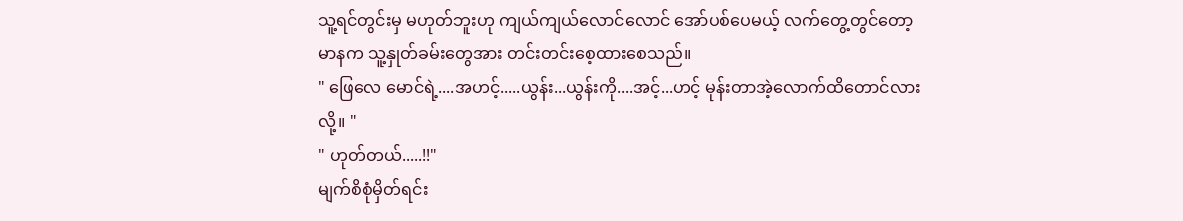သူ့ရင်တွင်းမှ မဟုတ်ဘူးဟု ကျယ်ကျယ်လောင်လောင် အော်ပစ်ပေမယ့် လက်တွေ့တွင်တော့ မာနက သူ့နှုတ်ခမ်းတွေအား တင်းတင်းစေ့ထားစေသည်။
" ဖြေလေ မောင်ရဲ့....အဟင့်.....ယွန်း...ယွန်းကို....အင့်...ဟင့် မုန်းတာအဲ့လောက်ထိတောင်လားလို့။ "
" ဟုတ်တယ်.....!!"
မျက်စိစုံမှိတ်ရင်း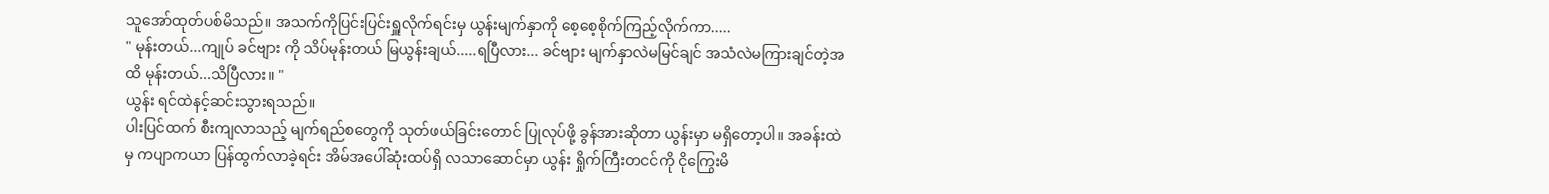သူအော်ထုတ်ပစ်မိသည်။ အသက်ကိုပြင်းပြင်းရှူလိုက်ရင်းမှ ယွန်းမျက်နှာကို စေ့စေ့စိုက်ကြည့်လိုက်ကာ.....
" မုန်းတယ်...ကျုပ် ခင်ဗျား ကို သိပ်မုန်းတယ် မြယွန်းချယ်.....ရပြီလား... ခင်ဗျား မျက်နှာလဲမမြင်ချင် အသံလဲမကြားချင်တဲ့အထိ မုန်းတယ်...သိပြီလား။ "
ယွန်း ရင်ထဲနင့်ဆင်းသွားရသည်။
ပါးပြင်ထက် စီးကျလာသည့် မျက်ရည်စတွေကို သုတ်ဖယ်ခြင်းတောင် ပြုလုပ်ဖို့ ခွန်အားဆိုတာ ယွန်းမှာ မရှိတော့ပါ။ အခန်းထဲမှ ကပျာကယာ ပြန်ထွက်လာခဲ့ရင်း အိမ်အပေါ်ဆုံးထပ်ရှိ လသာဆောင်မှာ ယွန်း ရှိုက်ကြီးတငင်ကို ငိုကြွေးမိ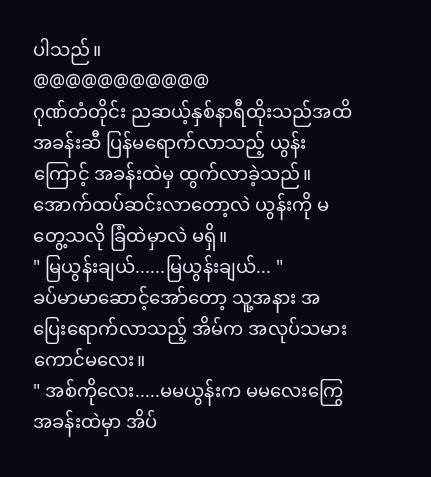ပါသည်။
@@@@@@@@@@@
ဂုဏ်တံတိုင်း ညဆယ့်နှစ်နာရီထိုးသည်အထိ အခန်းဆီ ပြန်မရောက်လာသည့် ယွန်းကြောင့် အခန်းထဲမှ ထွက်လာခဲ့သည်။ အောက်ထပ်ဆင်းလာတော့လဲ ယွန်းကို မတွေ့သလို ခြံထဲမှာလဲ မရှိ။
" မြယွန်းချယ်......မြယွန်းချယ်... "
ခပ်မာမာဆောင့်အော်တော့ သူ့အနား အပြေးရောက်လာသည့် အိမ်က အလုပ်သမားကောင်မလေး။
" အစ်ကိုလေး.....မမယွန်းက မမလေးကြွေအခန်းထဲမှာ အိပ်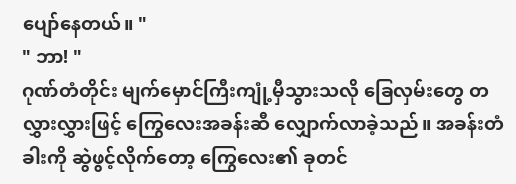ပျော်နေတယ်။ "
" ဘာ! "
ဂုဏ်တံတိုင်း မျက်မှောင်ကြီးကျုံ့မှီသွားသလို ခြေလှမ်းတွေ တလွှားလွှားဖြင့် ကြွေလေးအခန်းဆီ လျှောက်လာခဲ့သည်။ အခန်းတံခါးကို ဆွဲဖွင့်လိုက်တော့ ကြွေလေး၏ ခုတင်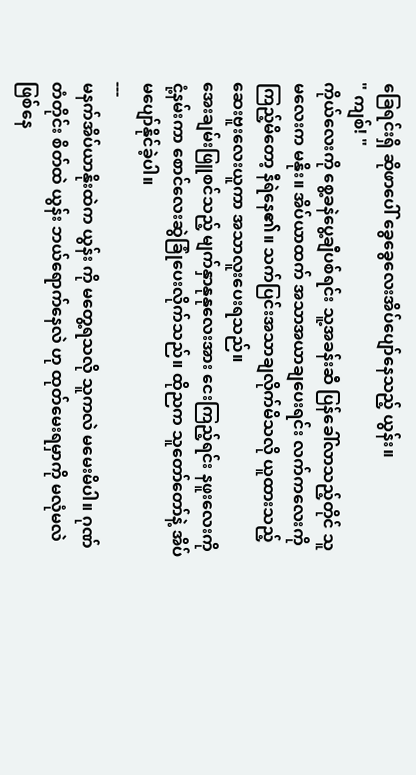ခြေရင်းရှိ ဆိုဖာပေါ် ခွေခွေလေးအိပ်ပျော်နေသည့် ယွန်း။
" ကျစ်! "
ကိုယ်လေးကို စွေ့ခနဲပွေ့ချီပစ်ရင်း သူ့အခန်းဆီ ပြန်ခေါ်လာသည့်တိုင် သူမလေးက မနိုး။ အိပ်ယာထက် အသာအယာချပေးရင်း လက်ကလေးကို ကြည့်မိတော့ နီရဲနေ၏။ သက်ပြင်းအသာချလိုက်မိသလို ယူထားသည့် ဆေးဗူးလေးယူကာ အသာလူးပေးရသည်။
အေးချမ်းဖြူစင်သည့် မျက်နှာနုနုလေးအား ငေးကြည့်ရင်း နဖူးလေးကို ငုံ့နမ်းကာ စောင်လေးဆွဲခြုံပေးလိုက်သည်။ ထိုညက သူတော်တော်နဲ့ အိပ်မပျော်နိုင်ခဲ့ပါ။
---
မနက်အိပ်ယာနိုးထဲက ယွန်း ကို မတွေ့ရသလို သူကလဲ မမေးမိပါ။ ဂုဏ်တံတိုင်း စိတ်ထဲ ယွန်း ဘယ်ရောက်နေလဲ ဟု ထုတ်မေးရမှာကို မလုံမလဲ ဖြစ်နေ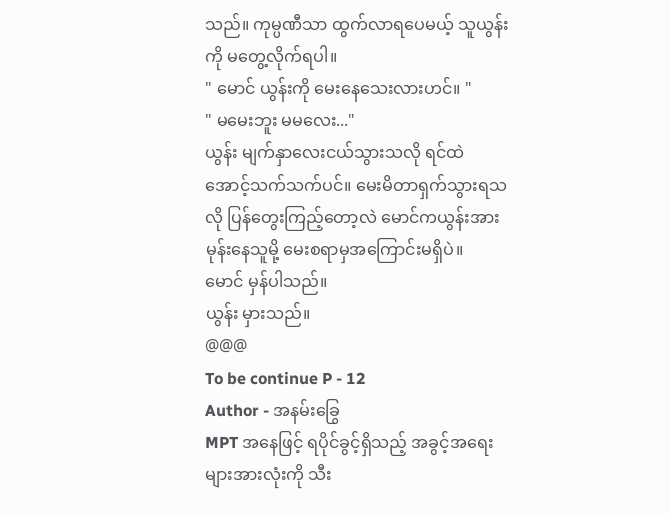သည်။ ကုမ္ပဏီသာ ထွက်လာရပေမယ့် သူယွန်းကို မတွေ့လိုက်ရပါ။
" မောင် ယွန်းကို မေးနေသေးလားဟင်။ "
" မမေးဘူး မမလေး..."
ယွန်း မျက်နှာလေးငယ်သွားသလို ရင်ထဲအောင့်သက်သက်ပင်။ မေးမိတာရှက်သွားရသလို ပြန်တွေးကြည့်တော့လဲ မောင်ကယွန်းအား မုန်းနေသူမို့ မေးစရာမှအကြောင်းမရှိပဲ။
မောင် မှန်ပါသည်။
ယွန်း မှားသည်။
@@@
To be continue P - 12
Author - အနမ်းခြွေ
MPT အနေဖြင့် ရပိုင်ခွင့်ရှိသည့် အခွင့်အရေးများအားလုံးကို သီး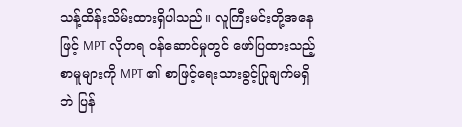သန့်ထိန်းသိမ်းထားရှိပါသည်။ လူကြီးမင်းတို့အနေဖြင့် MPT လိုတရ ဝန်ဆောင်မှုတွင် ဖော်ပြထားသည့် စာမူများကို MPT ၏ စာဖြင့်ရေးသားခွင့်ပြုချက်မရှိဘဲ ပြန်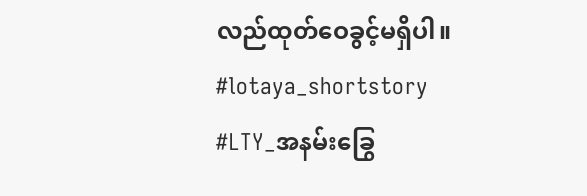လည်ထုတ်ဝေခွင့်မရှိပါ။
#lotaya_shortstory
#LTY_အနမ်းခြွေ